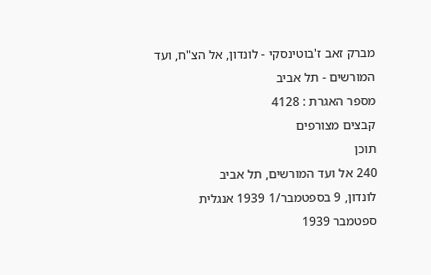מברק זאב ז'בוטינסקי - לונדון, אל הצ"ח, ועד המורשים - תל אביב
מספר האגרת : 4128
קבצים מצורפים
תוכן
240 אל ועד המורשים, תל אביב
לונדון, 9 בספטמבר/1 1939 אנגלית
ספטמבר 1939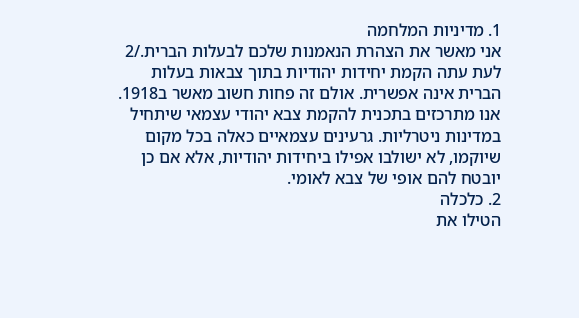1. מדיניות המלחמה
אני מאשר את הצהרת הנאמנות שלכם לבעלות הברית./2 לעת עתה הקמת יחידות יהודיות בתוך צבאות בעלות הברית אינה אפשרית. אולם זה פחות חשוב מאשר ב1918. אנו מתרכזים בתכנית להקמת צבא יהודי עצמאי שיתחיל במדינות ניטרליות. גרעינים עצמאיים כאלה בכל מקום שיוקמו, לא ישולבו אפילו ביחידות יהודיות, אלא אם כן יובטח להם אופי של צבא לאומי.
2. כלכלה
הטילו את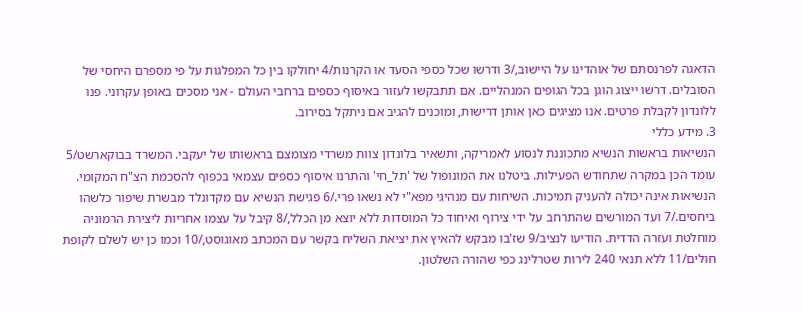הדאגה לפרנסתם של אוהדינו על היישוב,/3 ודִרשו שכל כספי הסעד או הקרנות/4 יחולקו בין כל המפלגות על פי מספרם היחסי של הסובלים. דרשו ייצוג הוגן בכל הגופים המנהליים. אם תתבקשו לעזור באיסוף כספים ברחבי העולם - אני מסכים באופן עקרוני. פנו ללונדון לקבלת פרטים. אנו מציגים כאן אותן דרישות, ומוכנים להגיב אם ניתקל בסירוב.
3. מידע כללי
הנשיאות בראשות הנשיא מתכוננת לנסוע לאמריקה, ותשאיר בלונדון צוות משרדי מצומצם בראשותו של יעקבי. המשרד בבוקארשט/5 עומד הכן במקרה שתחודש הפעילות. ביטלנו את המונופול של 'תל_חי' והתרנו איסוף כספים עצמאי בכפוף להסכמת הצ"ח המקומי. הנשיאות אינה יכולה להעניק תמיכות. השיחות עם מנהיגי מפא"י לא נשאו פרי./6 פגישת הנשיא עם מקדונלד מבשרת שיפור כלשהו ביחסים./7 ועד המורשים שהתרחב על ידי צירוף ואיחוד כל המוסדות ללא יוצא מן הכלל,/8 קיבל על עצמו אחריות ליצירת הרמוניה מוחלטת ועזרה הדדית. הודיעו לנציב/9 שז'בו מבקש להאיץ את יציאת השליח בקשר עם המכתב מאוגוסט,/10 וכמו כן יש לשלם לקופת חולים/11 ללא תנאי 240 לירות שטרלינג כפי שהורה השלטון.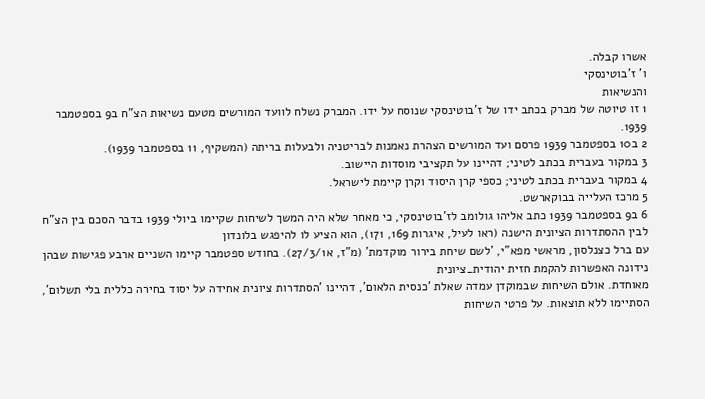אשרו קבלה.
ו' ז'בוטינסקי
והנשיאות
1 זו טיוטה של מברק בכתב ידו של ז'בוטינסקי שנוסח על ידו. המברק נשלח לוועד המורשים מטעם נשיאות הצ"ח ב9 בספטמבר 1939.
2 ב10 בספטמבר 1939 פרסם ועד המורשים הצהרת נאמנות לבריטניה ולבעלות בריתה (המשקיף, 11 בספטמבר 1939).
3 במקור בעברית בכתב לטיני; דהיינו על תקציבי מוסדות היישוב.
4 במקור בעברית בכתב לטיני; כספי קרן היסוד וקרן קיימת לישראל.
5 מרכז העלייה בבוקארשט.
6 ב9 בספטמבר 1939 כתב אליהו גולומב לז'בוטינסקי, כי מאחר שלא היה המשך לשיחות שקיימו ביולי 1939 בדבר הסכם בין הצ"ח לבין ההסתדרות הציונית הישנה (ראו לעיל, איגרות 169, 171), הוא הציע לו להיפגש בלונדון
עם ברל כצנלסון, מראשי מפא"י, 'לשם שיחת בירור מוקדמת' (מ"ז, א27/3/1). בחודש ספטמבר קיימו השניים ארבע פגישות שבהן נידונה האפשרות להקמת חזית יהודית_ציונית
מאוחדת. אולם השיחות שבמוקדן עמדה שאלת 'כנסית הלאום', דהיינו 'הסתדרות ציונית אחידה על יסוד בחירה כללית בלי תשלום', הסתיימו ללא תוצאות. על פרטי השיחות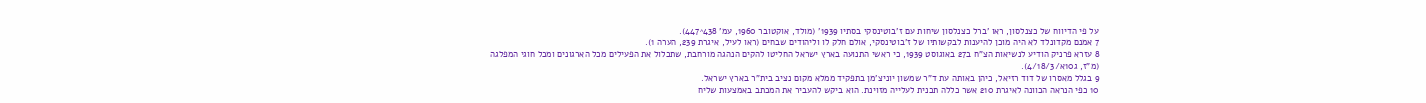על פי הדיווח של כצנלסון, ראו 'ברל כצנלסון שיחות עם ז'בוטינסקי בסתיו 1939' (מולד, אוקטובר 1960, עמ' 438^447).
7 אמנם מקדונלד לא היה מוכן להיענות לבקשותיו של ז'בוטינסקי, אולם חלק לו וליהודים שבחים (ראו לעיל, איגרת 239, הערה 1).
8 עזרא פרניק הודיע לנשיאות הצ"ח ב27 באוגוסט 1939, כי ראשי התנועה בארץ ישראל החליטו להקים הנהגה מורחבת, שתכלול את הפעילים מכל הארגונים ומכל חוגי המפלגה (מ"ז, ג10א/4/18/3).
9 בגלל מאסרו של דוד רזיאל, כיהן באותה עת ד"ר שמשון יוניצ'מן בתפקיד ממלא מקום נציב בית"ר בארץ ישראל.
10 כפי הנראה הכוונה לאיגרת 210 אשר כללה תכנית לעלייה מזוינת. הוא ביקש להעביר את המכתב באמצעות שליח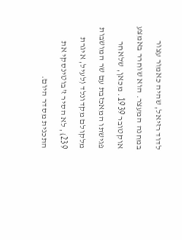לדוד רזיאל, שהיה כאמור עצור במחנה המעצר. הוא שוחרר באמצע אוקטובר 1939. מכאן, שלאחר פגישתו המאכזבת עם שר המושבות מלקולם מקדונלד (לעיל, איגרת 239), לא הסיר ז'בוטינסקי את התכנית מסדר היום.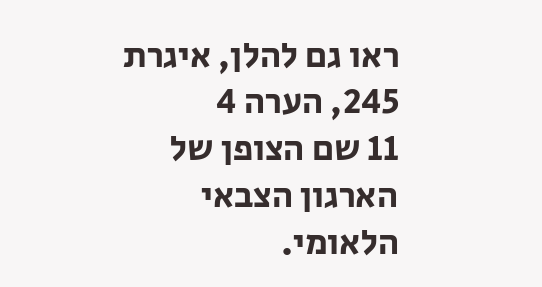ראו גם להלן, איגרת 245, הערה 4
11 שם הצופן של הארגון הצבאי הלאומי.